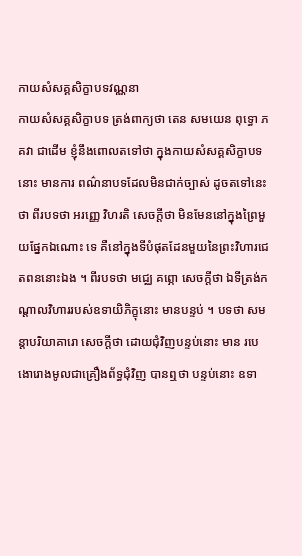កាយសំសគ្គសិក្ខាបទវណ្ណនា
កាយសំសគ្គសិក្ខាបទ ត្រង់ពាក្យថា តេន សមយេន ពុទ្ធោ ភគវា ជាដើម ខ្ញុំនឹងពោលតទៅថា ក្នុងកាយសំសគ្គសិក្ខាបទនោះ មានការ ពណ៌នាបទដែលមិនជាក់ច្បាស់ ដូចតទៅនេះថា ពីរបទថា អរញ្ញេ វិហរតិ សេចក្តីថា មិនមែននៅក្នុងព្រៃមួយផ្នែកឯណោះ ទេ គឺនៅក្នុងទីបំផុតដែនមួយនៃព្រះវិហារជេតពននោះឯង ។ ពីរបទថា មជ្ឈេ គព្ភោ សេចក្តីថា ឯទីត្រង់កណ្តាលវិហាររបស់ឧទាយិភិក្ខុនោះ មានបន្ទប់ ។ បទថា សមន្តាបរិយាគារោ សេចក្តីថា ដោយជុំវិញបន្ទប់នោះ មាន របេងោរោងមូលជាគ្រឿងព័ទ្ធជុំវិញ បានឮថា បន្ទប់នោះ ឧទា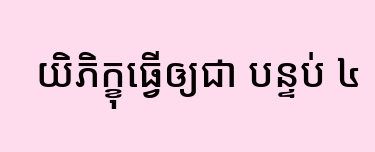យិភិក្ខុធ្វើឲ្យជា បន្ទប់ ៤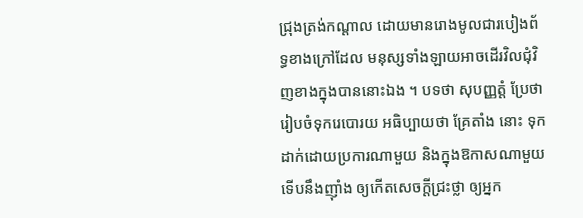ជ្រុងត្រង់កណ្តាល ដោយមានរោងមូលជារបៀងព័ទ្ធខាងក្រៅដែល មនុស្សទាំងឡាយអាចដើរវិលជុំវិញខាងក្នុងបាននោះឯង ។ បទថា សុបញ្ញត្តំ ប្រែថា រៀបចំទុករេបោរយ អធិប្បាយថា គ្រែតាំង នោះ ទុកដាក់ដោយប្រការណាមួយ និងក្នុងឱកាសណាមួយ ទើបនឹងញ៉ាំង ឲ្យកើតសេចក្តីជ្រះថ្លា ឲ្យអ្នក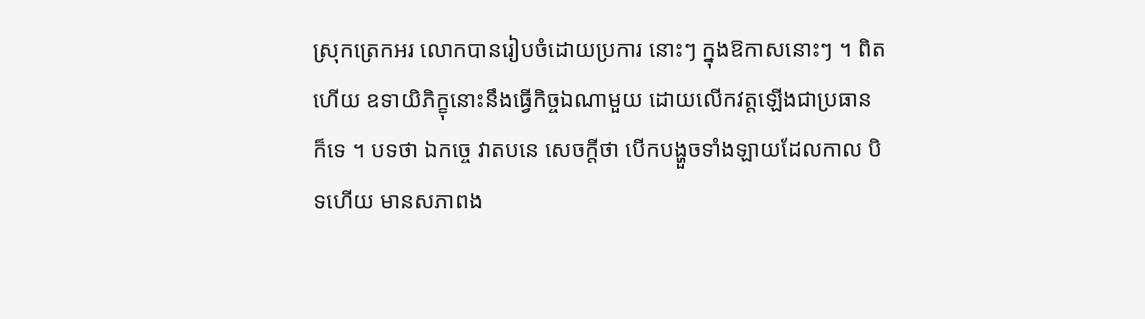ស្រុកត្រេកអរ លោកបានរៀបចំដោយប្រការ នោះៗ ក្នុងឱកាសនោះៗ ។ ពិតហើយ ឧទាយិភិក្ខុនោះនឹងធ្វើកិច្ចឯណាមួយ ដោយលើកវត្តឡើងជាប្រធានក៏ទេ ។ បទថា ឯកច្ចេ វាតបនេ សេចក្តីថា បើកបង្ហួចទាំងឡាយដែលកាល បិទហើយ មានសភាពង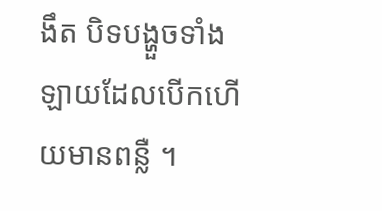ងឹត បិទបង្ហួចទាំងឡាយដែលបើកហើយមានពន្លឺ ។